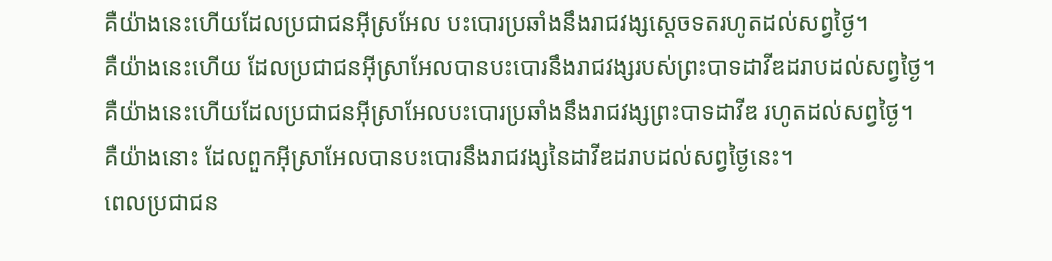គឺយ៉ាងនេះហើយដែលប្រជាជនអ៊ីស្រអែល បះបោរប្រឆាំងនឹងរាជវង្សស្តេចទតរហូតដល់សព្វថ្ងៃ។
គឺយ៉ាងនេះហើយ ដែលប្រជាជនអ៊ីស្រាអែលបានបះបោរនឹងរាជវង្សរបស់ព្រះបាទដាវីឌដរាបដល់សព្វថ្ងៃ។
គឺយ៉ាងនេះហើយដែលប្រជាជនអ៊ីស្រាអែលបះបោរប្រឆាំងនឹងរាជវង្សព្រះបាទដាវីឌ រហូតដល់សព្វថ្ងៃ។
គឺយ៉ាងនោះ ដែលពួកអ៊ីស្រាអែលបានបះបោរនឹងរាជវង្សនៃដាវីឌដរាបដល់សព្វថ្ងៃនេះ។
ពេលប្រជាជន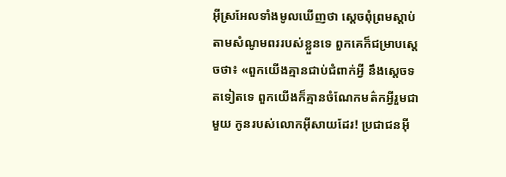អ៊ីស្រអែលទាំងមូលឃើញថា ស្តេចពុំព្រមស្តាប់តាមសំណូមពររបស់ខ្លួនទេ ពួកគេក៏ជម្រាបស្តេចថា៖ «ពួកយើងគ្មានជាប់ជំពាក់អ្វី នឹងស្តេចទតទៀតទេ ពួកយើងក៏គ្មានចំណែកមត៌កអ្វីរួមជាមួយ កូនរបស់លោកអ៊ីសាយដែរ! ប្រជាជនអ៊ី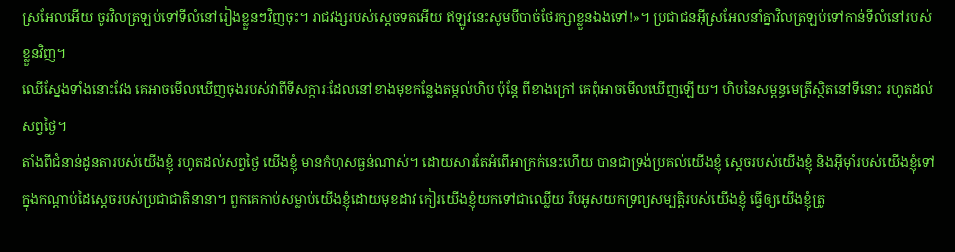ស្រអែលអើយ ចូរវិលត្រឡប់ទៅទីលំនៅរៀងខ្លួនៗវិញចុះ។ រាជវង្សរបស់ស្តេចទតអើយ ឥឡូវនេះសូមបីបាច់ថែរក្សាខ្លួនឯងទៅ!»។ ប្រជាជនអ៊ីស្រអែលនាំគ្នាវិលត្រឡប់ទៅកាន់ទីលំនៅរបស់ខ្លួនវិញ។
ឈើស្នែងទាំងនោះវែង គេអាចមើលឃើញចុងរបស់វាពីទីសក្ការៈដែលនៅខាងមុខកន្លែងតម្កល់ហិប ប៉ុន្តែ ពីខាងក្រៅ គេពុំអាចមើលឃើញឡើយ។ ហិបនៃសម្ពន្ធមេត្រីស្ថិតនៅទីនោះ រហូតដល់សព្វថ្ងៃ។
តាំងពីជំនាន់ដូនតារបស់យើងខ្ញុំ រហូតដល់សព្វថ្ងៃ យើងខ្ញុំ មានកំហុសធ្ងន់ណាស់។ ដោយសារតែអំពើអាក្រក់នេះហើយ បានជាទ្រង់ប្រគល់យើងខ្ញុំ ស្ដេចរបស់យើងខ្ញុំ និងអ៊ីមុាំរបស់យើងខ្ញុំទៅក្នុងកណ្ដាប់ដៃស្ដេចរបស់ប្រជាជាតិនានា។ ពួកគេកាប់សម្លាប់យើងខ្ញុំដោយមុខដាវ កៀរយើងខ្ញុំយកទៅជាឈ្លើយ រឹបអូសយកទ្រព្យសម្បត្តិរបស់យើងខ្ញុំ ធ្វើឲ្យយើងខ្ញុំត្រូ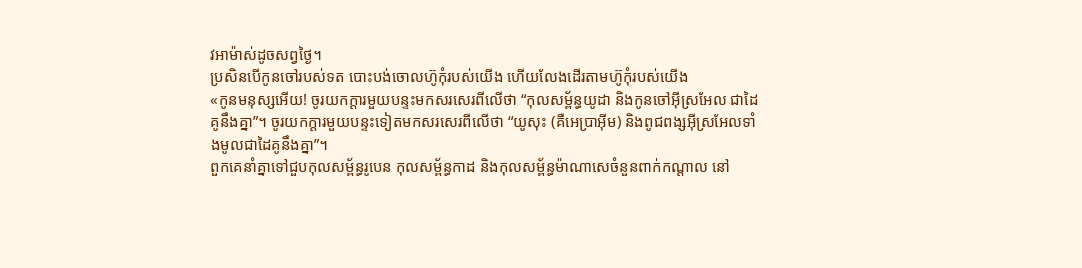វអាម៉ាស់ដូចសព្វថ្ងៃ។
ប្រសិនបើកូនចៅរបស់ទត បោះបង់ចោលហ៊ូកុំរបស់យើង ហើយលែងដើរតាមហ៊ូកុំរបស់យើង
«កូនមនុស្សអើយ! ចូរយកក្ដារមួយបន្ទះមកសរសេរពីលើថា “កុលសម្ព័ន្ធយូដា និងកូនចៅអ៊ីស្រអែល ជាដៃគូនឹងគ្នា”។ ចូរយកក្ដារមួយបន្ទះទៀតមកសរសេរពីលើថា “យូសុះ (គឺអេប្រាអ៊ីម) និងពូជពង្សអ៊ីស្រអែលទាំងមូលជាដៃគូនឹងគ្នា”។
ពួកគេនាំគ្នាទៅជួបកុលសម្ព័ន្ធរូបេន កុលសម្ព័ន្ធកាដ និងកុលសម្ព័ន្ធម៉ាណាសេចំនួនពាក់កណ្តាល នៅ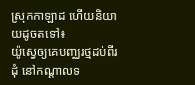ស្រុកកាឡាដ ហើយនិយាយដូចតទៅ៖
យ៉ូស្វេឲ្យគេបញ្ឈរថ្មដប់ពីរដុំ នៅកណ្តាលទ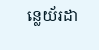ន្លេយ័រដា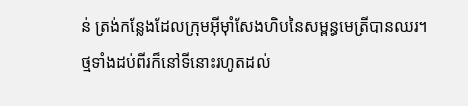ន់ ត្រង់កន្លែងដែលក្រុមអ៊ីមុាំសែងហិបនៃសម្ពន្ធមេត្រីបានឈរ។ ថ្មទាំងដប់ពីរក៏នៅទីនោះរហូតដល់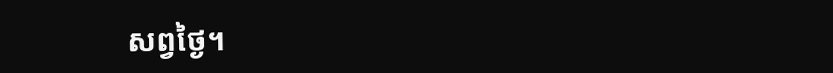សព្វថ្ងៃ។